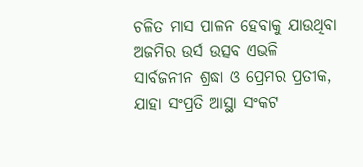ଚଳିତ ମାସ ପାଳନ ହେବାକୁ ଯାଉଥିବା ଅଜମିର ଉର୍ସ ଉତ୍ସବ ଏଭଳି ସାର୍ବଜନୀନ ଶ୍ରଦ୍ଧା ଓ ପ୍ରେମର ପ୍ରତୀକ, ଯାହା ସଂପ୍ରତି ଆସ୍ଥା ସଂକଟ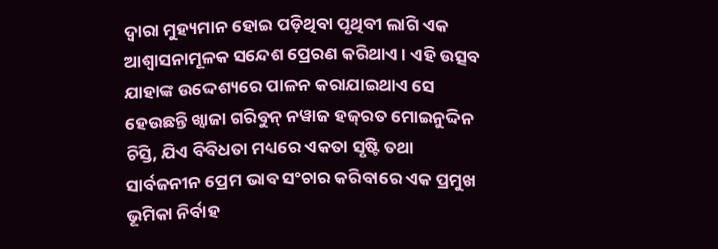ଦ୍ବାରା ମୁହ୍ୟମାନ ହୋଇ ପଡ଼ିଥିବା ପୃଥିବୀ ଲାଗି ଏକ ଆଶ୍ବାସନାମୂଳକ ସନ୍ଦେଶ ପ୍ରେରଣ କରିଥାଏ। ଏହି ଉତ୍ସବ ଯାହାଙ୍କ ଉଦ୍ଦେଶ୍ୟରେ ପାଳନ କରାଯାଇଥାଏ ସେ ହେଉଛନ୍ତି ଖ୍ବାଜା ଗରିବୁନ୍‌ ନୱାଜ ହଜ୍‌ରତ ମୋଇନୁଦ୍ଦିନ ଚିସ୍ତି, ଯିଏ ବିବିଧତା ମଧ୍ୟରେ ଏକତା ସୃଷ୍ଟି ତଥା ସାର୍ବଜନୀନ ପ୍ରେମ ଭାବ ସଂଚାର କରିବାରେ ଏକ ପ୍ରମୁଖ ଭୂମିକା ନିର୍ବାହ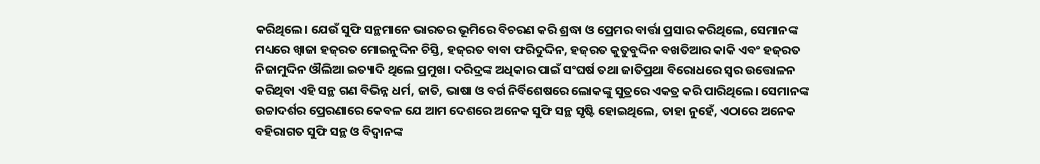କରିଥିଲେ। ଯେଉଁ ସୁଫି ସନ୍ଥମାନେ ଭାରତର ଭୂମିରେ ବିଚରଣ କରି ଶ୍ରଦ୍ଧା ଓ ପ୍ରେମର ବାର୍ତ୍ତା ପ୍ରସାର କରିଥିଲେ, ସେମାନଙ୍କ ମଧ୍ୟରେ ଖ୍ବାଜା ହଜ୍‌ରତ ମୋଇନୁଦ୍ଦିନ ଚିସ୍ତି, ହଜ୍‌ରତ ବାବା ଫରିଦୁଦ୍ଦିନ, ହଜ୍‌ରତ କୁତୁବୁଦ୍ଦିନ ବଖତିଆର କାକି ଏବଂ ହଜ୍‌ରତ ନିଜାମୁଦ୍ଦିନ ଔଲିଆ ଇତ୍ୟାଦି ଥିଲେ ପ୍ରମୁଖ। ଦରିଦ୍ରଙ୍କ ଅଧିକାର ପାଇଁ ସଂଘର୍ଷ ତଥା ଜାତିପ୍ରଥା ବିରୋଧରେ ସ୍ବର ଉତ୍ତୋଳନ କରିଥିବା ଏହି ସନ୍ଥ ଗଣ ବିଭିନ୍ନ ଧର୍ମ, ଜାତି, ଭାଷା ଓ ବର୍ଗ ନିର୍ବିଶେଷରେ ଲୋକଙ୍କୁ ସୁତ୍ରରେ ଏକତ୍ର କରି ପାରିଥିଲେ। ସେମାନଙ୍କ ଉଚ୍ଚାଦର୍ଶର ପ୍ରେରଣାରେ କେବଳ ଯେ ଆମ ଦେଶରେ ‌ଅନେକ ସୁଫି ସନ୍ଥ ସୃଷ୍ଟି ହୋଇଥିଲେ, ତାହା ନୁହେଁ, ଏଠାରେ ଅନେକ ବହିରାଗତ ସୁଫି ସନ୍ଥ ଓ ବିଦ୍ବାନଙ୍କ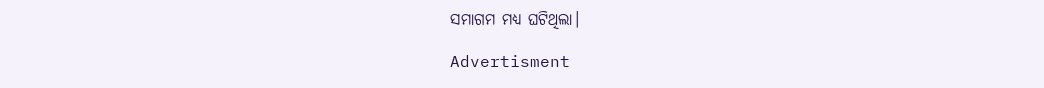ସମାଗମ ମଧ୍ୟ ଘଟିଥିଲା।

Advertisment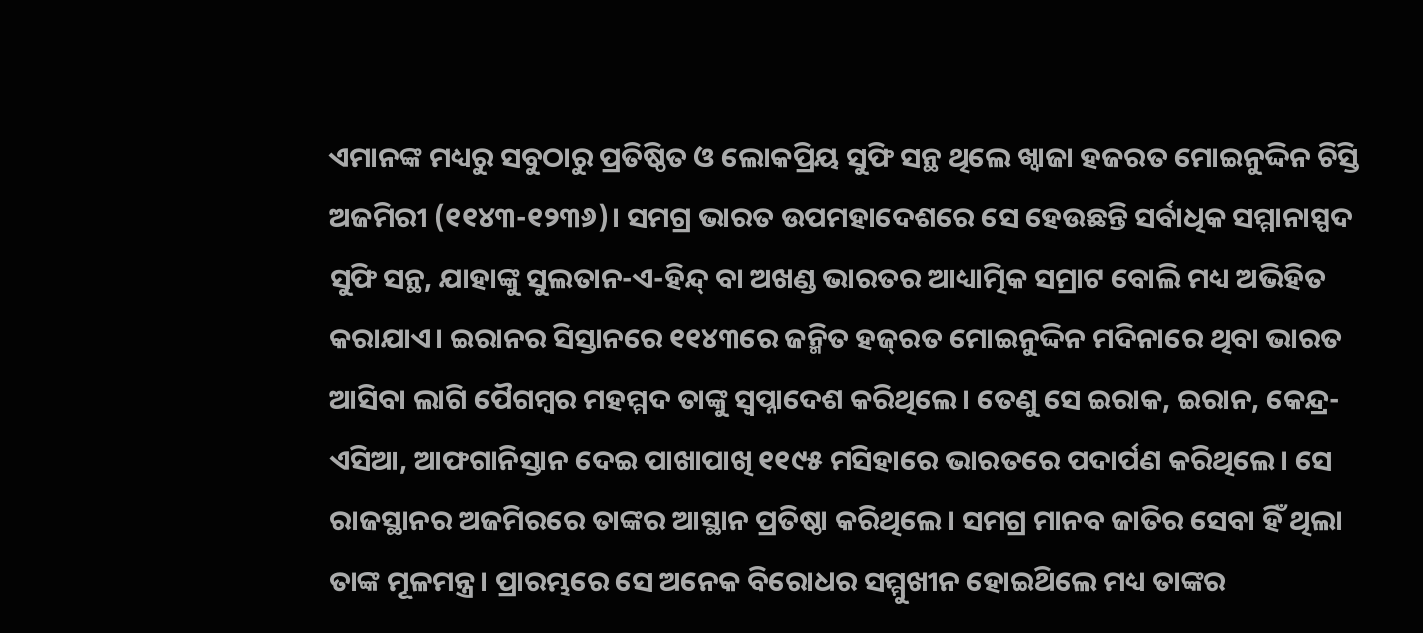ଏମାନଙ୍କ ମଧ୍ୟରୁ ସବୁଠାରୁ ପ୍ରତିଷ୍ଠିତ ଓ ଲୋକପ୍ରିୟ ସୁଫି ସନ୍ଥ ଥିଲେ ଖ୍ବାଜା ହଜରତ ମୋଇନୁଦ୍ଦିନ ଚିସ୍ତି ଅଜମିରୀ (୧୧୪୩-୧୨୩୬)। ସମଗ୍ର ଭାରତ ଉପମହାଦେଶରେ ସେ ହେଉଛନ୍ତି ସର୍ବାଧିକ ସମ୍ମାନାସ୍ପଦ ସୁଫି ସନ୍ଥ, ଯାହାଙ୍କୁ ସୁଲତାନ-ଏ-ହିନ୍ଦ୍ ବା ଅଖଣ୍ଡ ଭାରତର ଆଧ୍ୟାତ୍ମିକ ସମ୍ରାଟ ବୋଲି ମଧ୍ୟ ଅଭିହିତ କରାଯାଏ। ଇରାନର ସିସ୍ତାନରେ ୧୧୪୩ରେ ଜନ୍ମିତ ହଜ୍‌ରତ ମୋଇନୁଦ୍ଦିନ ମଦିନାରେ ଥିବା ଭାରତ ଆସିବ‌ା ଲାଗି ପୈଗମ୍ବର ମହମ୍ମଦ ତାଙ୍କୁ ସ୍ବପ୍ନାଦେଶ କରିଥିଲେ। ତେଣୁ ସେ ଇରାକ, ଇରାନ, କେନ୍ଦ୍ର-ଏସିଆ, ଆଫଗାନିସ୍ତାନ ଦେଇ ପାଖାପାଖି ୧୧୯୫ ମସିହାରେ ଭାରତରେ ପଦାର୍ପଣ କରିଥିଲେ। ସେ ରାଜସ୍ଥାନର ଅଜମିରରେ ତାଙ୍କର ଆସ୍ଥାନ ପ୍ରତିଷ୍ଠା କରିଥିଲେ। ସମଗ୍ର ମାନବ ଜାତିର ସେବା ହିଁ ଥିଲା ତାଙ୍କ ମୂଳମନ୍ତ୍ର। ପ୍ରାରମ୍ଭରେ ସେ ଅନେକ ବିରୋଧର ସମ୍ମୁଖୀନ ହୋଇଥ‌ିଲେ ମଧ୍ୟ ତାଙ୍କର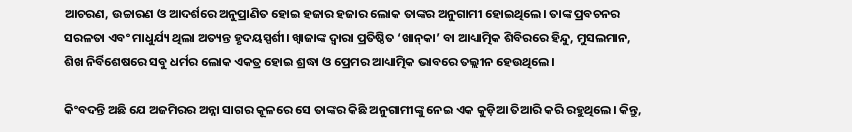ଆଚରଣ, ଉଚ୍ଚାରଣ ଓ ଆଦର୍ଶରେ ଅନୁପ୍ରାଣିତ ହୋଇ ହଜାର ହଜାର ଲୋକ ତାଙ୍କର ଅନୁଗାମୀ ହୋଇଥିଲେ। ତାଙ୍କ ପ୍ରବଚନର ସରଳତା ଏବଂ ମାଧୁର୍ଯ୍ୟ ଥିଲା ଅତ୍ୟନ୍ତ ହୃଦୟସ୍ପର୍ଶୀ। ଖ୍ବାଜାଙ୍କ ଦ୍ବାରା ପ୍ରତିଷ୍ଠିତ ‘ଖାନ୍‌କା’ ବା ଆଧ୍ୟାତ୍ମିକ ଶିବିରରେ ହିନ୍ଦୁ, ମୁସଲମାନ, ଶିଖ ନିର୍ବିଶେଷରେ ସବୁ ଧର୍ମର ଲୋକ ଏକତ୍ର ହୋଇ ଶ୍ରଦ୍ଧା ଓ ପ୍ରେମର ଆଧ୍ୟାତ୍ମିକ ଭାବରେ ତଲ୍ଲୀନ ହେଉଥିଲେ।

କିଂବଦନ୍ତି ଅଛି ଯେ ଅଜମିରର ଅନ୍ନା ସାଗର କୂଳରେ ସେ ତାଙ୍କର କିଛି ଅନୁଗାମୀଙ୍କୁ ନେଇ ଏକ କୁଡ଼ିଆ ତିଆରି କରି ରହୁଥିଲେ। କିନ୍ତୁ,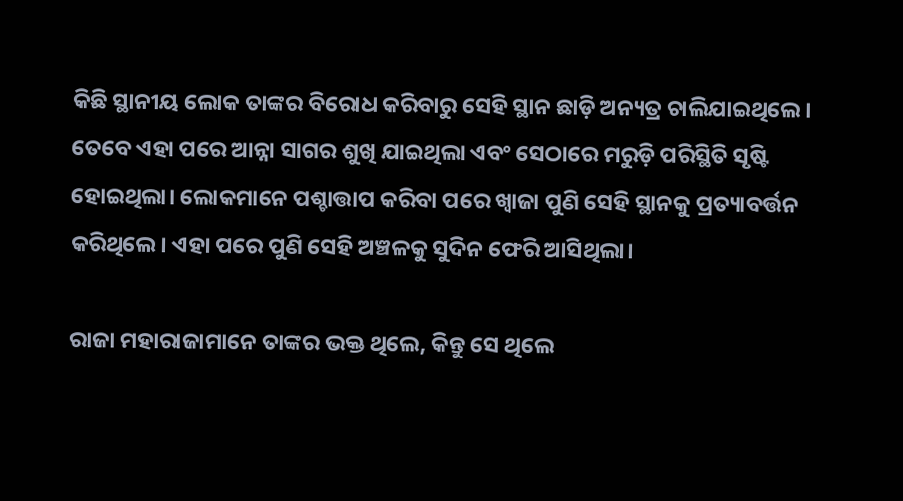କିଛି ସ୍ଥାନୀୟ ଲୋକ ତାଙ୍କର ବିରୋଧ କରିବାରୁ ସେହି ସ୍ଥାନ ଛାଡ଼ି ଅନ୍ୟତ୍ର ଚାଲିଯାଇଥିଲେ। ତେବେ ଏହା ପରେ ଆନ୍ନା ସାଗର ଶୁଖି ଯାଇଥିଲା ଏବଂ ସେଠାରେ ମରୁଡ଼ି ପରିସ୍ଥିତି ସୃଷ୍ଟି ହୋଇଥିଲା। ଲୋକମାନେ ପଶ୍ଚାତ୍ତାପ କରିବା ପରେ ଖ୍ବାଜା ପୁଣି ସେହି ସ୍ଥାନକୁ ପ୍ରତ୍ୟାବର୍ତ୍ତନ କରିଥିଲେ। ଏହା ପରେ ପୁଣି ସେହି ଅଞ୍ଚଳକୁ ସୁଦିନ ଫେରି ଆସିଥିଲା।

ରାଜା ମହାରାଜାମାନେ ତାଙ୍କର ଭକ୍ତ ଥିଲେ, କିନ୍ତୁ ସେ ଥିଲେ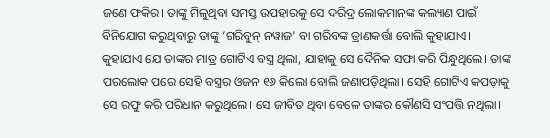ଜଣେ ଫକିର। ତାଙ୍କୁ ମିଳୁଥିବା ସମସ୍ତ ଉପହାରକୁ ସେ ଦରିଦ୍ର ଲୋକମାନଙ୍କ କଲ୍ୟାଣ ପାଇଁ ବିନିଯୋଗ କରୁଥିବାରୁ ତାଙ୍କୁ ‘ଗରିବୁନ୍‌ ନୱାଜ’ ବା ଗରିବଙ୍କ ତ୍ରାଣକର୍ତ୍ତା ବୋଲି କୁହାଯାଏ। କୁହାଯାଏ ଯେ ତାଙ୍କର ମାତ୍ର ଗୋଟିଏ ବସ୍ତ୍ର ଥିଲା, ଯାହାକୁ ସେ ଦୈନିକ ସଫା କରି ପିନ୍ଧୁଥିଲେ। ତାଙ୍କ ପରଲୋକ ପରେ ସେହି ବସ୍ତ୍ରର ଓଜନ ୧୬ କିଲୋ ବୋଲି ଜଣାପଡ଼ିଥିଲା। ସେହି ଗୋଟିଏ କପଡ଼ାକୁ ସେ ରଫୁ କରି ପରିଧାନ କରୁଥିଲେ। ସେ ଜୀବିତ ଥିବା ବେଳେ ତାଙ୍କର କୌଣସି ସଂପତ୍ତି ନଥିଲା।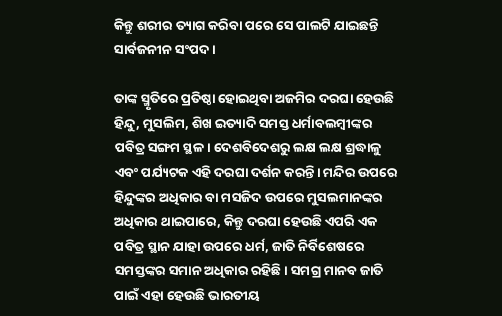କିନ୍ତୁ ଶରୀର ତ୍ୟାଗ କରିବା ପରେ ସେ ପାଲଟି ଯାଇଛନ୍ତି ସାର୍ବଜନୀନ ସଂପଦ।

ତାଙ୍କ ସ୍ମୃତିରେ ପ୍ରତିଷ୍ଠା ହୋଇଥିବା ଅଜମିର ଦରଘା ହେଉଛି ହିନ୍ଦୁ, ମୁସଲିମ, ଶିଖ ଇତ୍ୟାଦି ସମସ୍ତ ଧର୍ମାବଲମ୍ବୀଙ୍କର ପବିତ୍ର ସଙ୍ଗମ ସ୍ଥଳ। ଦେଶବିଦେଶ‌ରୁ ଲକ୍ଷ ଲକ୍ଷ ଶ୍ରଦ୍ଧାଳୁ ଏବଂ ପର୍ଯ୍ୟଟକ ଏହି ଦରଘା ଦର୍ଶନ କରନ୍ତି। ମନ୍ଦିର ଉପରେ ହିନ୍ଦୁଙ୍କର ଅଧିକାର ବା ମସଜିଦ ଉପରେ ମୁସଲମାନଙ୍କର ଅଧିକାର ଥାଇପାରେ, କିନ୍ତୁ ଦରଘା ହେଉଛି ଏପରି ଏକ ପବିତ୍ର ସ୍ଥାନ ଯାହା ଉପରେ ଧର୍ମ, ଜାତି ନିର୍ବିଶେଷରେ ସମସ୍ତଙ୍କର ସମାନ ଅଧିକାର ରହିଛି। ସମଗ୍ର ମାନବ ଜାତି ପାଇଁ ଏହା ହେଉଛି ଭାରତୀୟ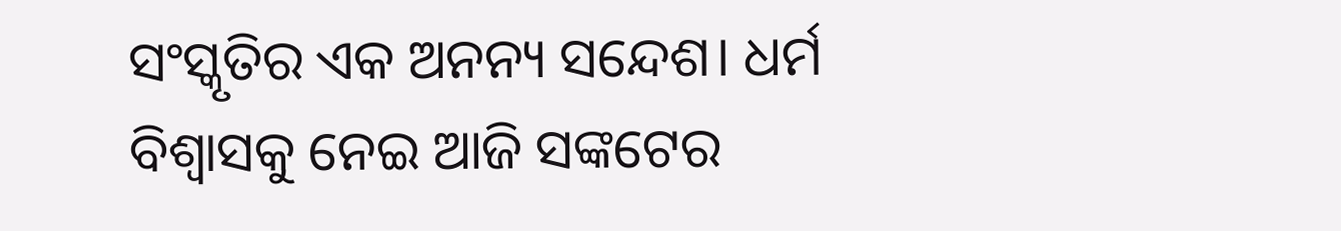ସଂସ୍କୃତିର ଏକ ଅନନ୍ୟ ସନ୍ଦେଶ। ଧର୍ମ ବିଶ୍ବାସକୁ ନେଇ ଆଜି ସଙ୍କଟ‌େର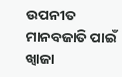ଉପନୀତ ମାନବଜାତି ପାଇଁ ଖ୍ବାଜା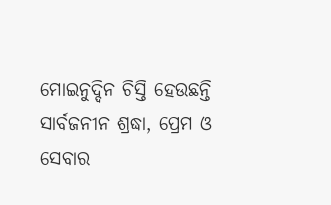ମୋଇନୁଦ୍ଦିନ ଚିସ୍ତି ହେଉଛନ୍ତି ସାର୍ବଜନୀନ ଶ୍ରଦ୍ଧା‌, ପ୍ରେମ ଓ ସେବାର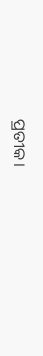ପ୍ରତୀକ।